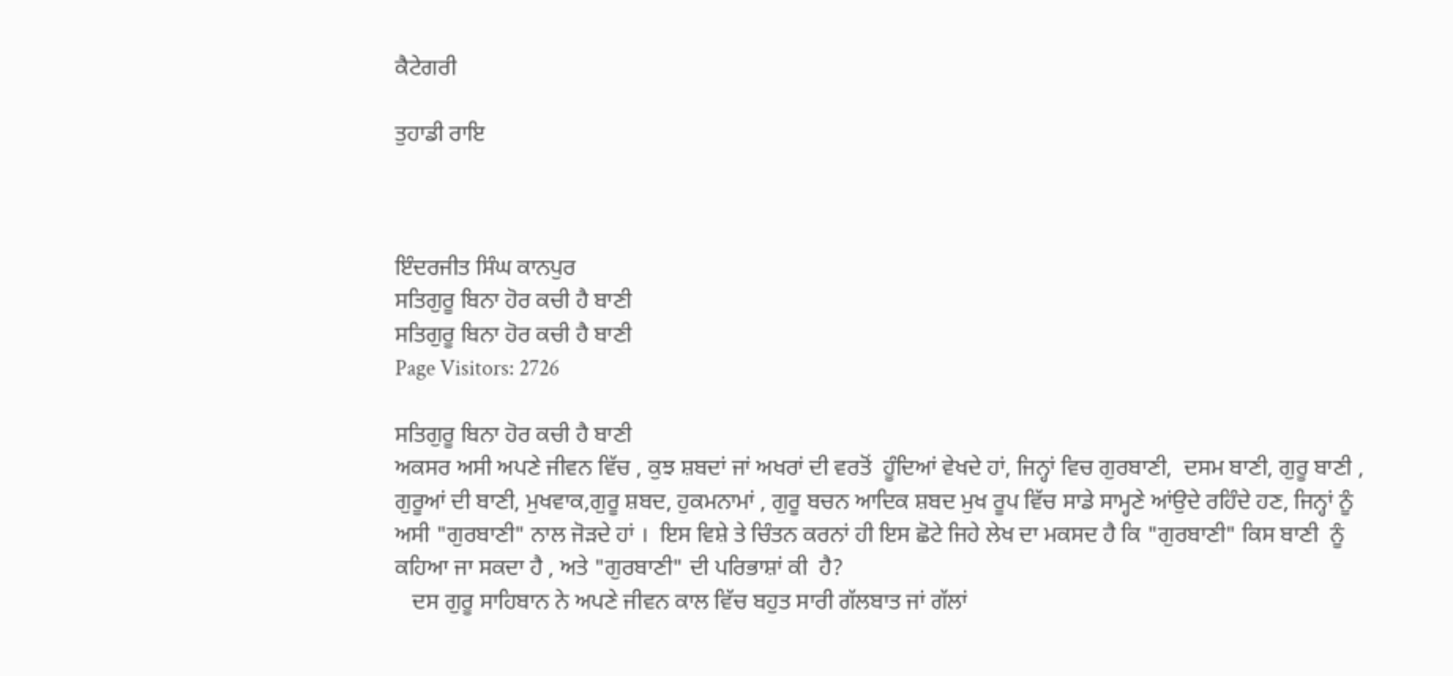ਕੈਟੇਗਰੀ

ਤੁਹਾਡੀ ਰਾਇ



ਇੰਦਰਜੀਤ ਸਿੰਘ ਕਾਨਪੁਰ
ਸਤਿਗੁਰੂ ਬਿਨਾ ਹੋਰ ਕਚੀ ਹੈ ਬਾਣੀ
ਸਤਿਗੁਰੂ ਬਿਨਾ ਹੋਰ ਕਚੀ ਹੈ ਬਾਣੀ
Page Visitors: 2726

ਸਤਿਗੁਰੂ ਬਿਨਾ ਹੋਰ ਕਚੀ ਹੈ ਬਾਣੀ
ਅਕਸਰ ਅਸੀ ਅਪਣੇ ਜੀਵਨ ਵਿੱਚ , ਕੁਝ ਸ਼ਬਦਾਂ ਜਾਂ ਅਖਰਾਂ ਦੀ ਵਰਤੋਂ  ਹੂੰਦਿਆਂ ਵੇਖਦੇ ਹਾਂ, ਜਿਨ੍ਹਾਂ ਵਿਚ ਗੁਰਬਾਣੀ,  ਦਸਮ ਬਾਣੀ, ਗੁਰੂ ਬਾਣੀ , ਗੁਰੂਆਂ ਦੀ ਬਾਣੀ, ਮੁਖਵਾਕ,ਗੁਰੂ ਸ਼ਬਦ, ਹੁਕਮਨਾਮਾਂ , ਗੁਰੂ ਬਚਨ ਆਦਿਕ ਸ਼ਬਦ ਮੁਖ ਰੂਪ ਵਿੱਚ ਸਾਡੇ ਸਾਮ੍ਹਣੇ ਆਂਉਦੇ ਰਹਿੰਦੇ ਹਣ, ਜਿਨ੍ਹਾਂ ਨੂੰ ਅਸੀ "ਗੁਰਬਾਣੀ" ਨਾਲ ਜੋੜਦੇ ਹਾਂ ।  ਇਸ ਵਿਸ਼ੇ ਤੇ ਚਿੰਤਨ ਕਰਨਾਂ ਹੀ ਇਸ ਛੋਟੇ ਜਿਹੇ ਲੇਖ ਦਾ ਮਕਸਦ ਹੈ ਕਿ "ਗੁਰਬਾਣੀ" ਕਿਸ ਬਾਣੀ  ਨੂੰ ਕਹਿਆ ਜਾ ਸਕਦਾ ਹੈ , ਅਤੇ "ਗੁਰਬਾਣੀ" ਦੀ ਪਰਿਭਾਸ਼ਾਂ ਕੀ  ਹੈ?
   ਦਸ ਗੁਰੂ ਸਾਹਿਬਾਨ ਨੇ ਅਪਣੇ ਜੀਵਨ ਕਾਲ ਵਿੱਚ ਬਹੁਤ ਸਾਰੀ ਗੱਲਬਾਤ ਜਾਂ ਗੱਲਾਂ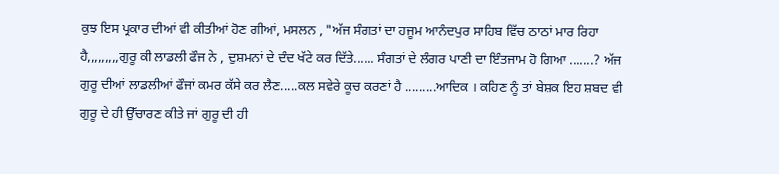ਕੁਝ ਇਸ ਪ੍ਰਕਾਰ ਦੀਆਂ ਵੀ ਕੀਤੀਆਂ ਹੋਣ ਗੀਆਂ, ਮਸਲਨ , "ਅੱਜ ਸੰਗਤਾਂ ਦਾ ਹਜੂਮ ਆਨੰਦਪੁਰ ਸਾਹਿਬ ਵਿੱਚ ਠਾਠਾਂ ਮਾਰ ਰਿਹਾ ਹੈ,,,,,,,,,ਗੁਰੂ ਕੀ ਲਾਡਲੀ ਫੌਜ ਨੇ , ਦੁਸ਼ਮਨਾਂ ਦੇ ਦੰਦ ਖੱਟੇ ਕਰ ਦਿੱਤੇ...... ਸੰਗਤਾਂ ਦੇ ਲੰਗਰ ਪਾਣੀ ਦਾ ਇੰਤਜਾਮ ਹੋ ਗਿਆ .......? ਅੱਜ ਗੁਰੂ ਦੀਆਂ ਲਾਡਲੀਆਂ ਫੌਜਾਂ ਕਮਰ ਕੱਸੇ ਕਰ ਲੈਣ.....ਕਲ ਸਵੇਰੇ ਕੂਚ ਕਰਣਾਂ ਹੈ .........ਆਦਿਕ । ਕਹਿਣ ਨੂੰ ਤਾਂ ਬੇਸ਼ਕ ਇਹ ਸ਼ਬਦ ਵੀ ਗੁਰੂ ਦੇ ਹੀ ਉੱਚਾਰਣ ਕੀਤੇ ਜਾਂ ਗੁਰੂ ਦੀ ਹੀ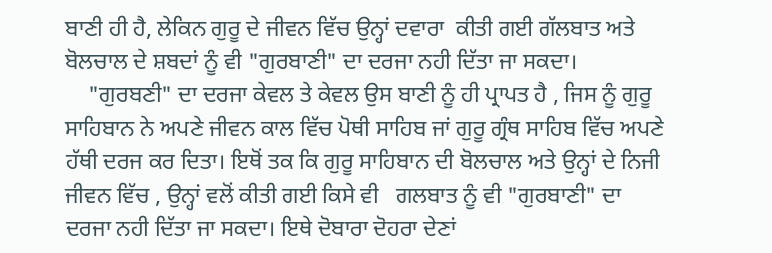ਬਾਣੀ ਹੀ ਹੈ, ਲੇਕਿਨ ਗੁਰੂ ਦੇ ਜੀਵਨ ਵਿੱਚ ਉਨ੍ਹਾਂ ਦਵਾਰਾ  ਕੀਤੀ ਗਈ ਗੱਲਬਾਤ ਅਤੇ ਬੋਲਚਾਲ ਦੇ ਸ਼ਬਦਾਂ ਨੂੰ ਵੀ "ਗੁਰਬਾਣੀ" ਦਾ ਦਰਜਾ ਨਹੀ ਦਿੱਤਾ ਜਾ ਸਕਦਾ।
    "ਗੁਰਬਣੀ" ਦਾ ਦਰਜਾ ਕੇਵਲ ਤੇ ਕੇਵਲ ਉਸ ਬਾਣੀ ਨੂੰ ਹੀ ਪ੍ਰਾਪਤ ਹੈ , ਜਿਸ ਨੂੰ ਗੁਰੂ ਸਾਹਿਬਾਨ ਨੇ ਅਪਣੇ ਜੀਵਨ ਕਾਲ ਵਿੱਚ ਪੋਥੀ ਸਾਹਿਬ ਜਾਂ ਗੁਰੂ ਗ੍ਰੰਥ ਸਾਹਿਬ ਵਿੱਚ ਅਪਣੇ ਹੱਥੀ ਦਰਜ ਕਰ ਦਿਤਾ। ਇਥੋਂ ਤਕ ਕਿ ਗੁਰੂ ਸਾਹਿਬਾਨ ਦੀ ਬੋਲਚਾਲ ਅਤੇ ਉਨ੍ਹਾਂ ਦੇ ਨਿਜੀ ਜੀਵਨ ਵਿੱਚ , ਉਨ੍ਹਾਂ ਵਲੋਂ ਕੀਤੀ ਗਈ ਕਿਸੇ ਵੀ   ਗਲਬਾਤ ਨੂੰ ਵੀ "ਗੁਰਬਾਣੀ" ਦਾ ਦਰਜਾ ਨਹੀ ਦਿੱਤਾ ਜਾ ਸਕਦਾ। ਇਥੇ ਦੋਬਾਰਾ ਦੋਹਰਾ ਦੇਣਾਂ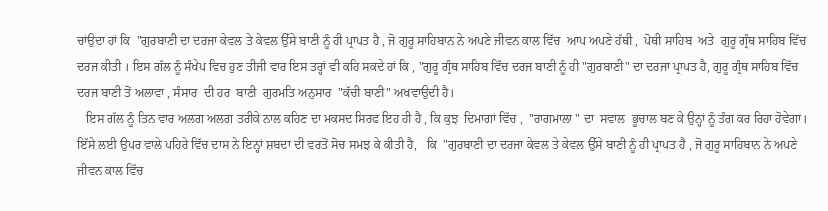ਚਾਂਉਦਾ ਹਾਂ ਕਿ  "ਗੁਰਬਾਣੀ ਦਾ ਦਰਜਾ ਕੇਵਲ ਤੇ ਕੇਵਲ ਉੱਸੇ ਬਾਣੀ ਨੂੰ ਹੀ ਪ੍ਰਾਪਤ ਹੈ , ਜੋ ਗੁਰੂ ਸਾਹਿਬਾਨ ਨੇ ਅਪਣੇ ਜੀਵਨ ਕਾਲ ਵਿੱਚ  ਆਪ ਅਪਣੇ ਹੱਥੀ ,  ਪੋਥੀ ਸਾਹਿਬ  ਅਤੇ  ਗੁਰੂ ਗ੍ਰੰਥ ਸਾਹਿਬ ਵਿੱਚ ਦਰਜ ਕੀਤੀ । ਇਸ ਗੱਲ ਨੂੰ ਸੰਖੇਪ ਵਿਚ ਹੁਣ ਤੀਜੀ ਵਾਰ ਇਸ ਤਰ੍ਹਾਂ ਵੀ ਕਹਿ ਸਕਦੇ ਹਾਂ ਕਿ , "ਗੁਰੂ ਗ੍ਰੰਥ ਸਾਹਿਬ ਵਿੱਚ ਦਰਜ ਬਾਣੀ ਨੂੰ ਹੀ "ਗੁਰਬਾਣੀ" ਦਾ ਦਰਜਾ ਪ੍ਰਾਪਤ ਹੈ, ਗੁਰੂ ਗ੍ਰੰਥ ਸਾਹਿਬ ਵਿੱਚ ਦਰਜ ਬਾਣੀ ਤੋਂ ਅਲਾਵਾ , ਸੰਸਾਰ  ਦੀ ਹਰ  ਬਾਣੀ  ਗੁਰਮਤਿ ਅਨੁਸਾਰ  "ਕੱਚੀ ਬਾਣੀ" ਅਖਵਾਉਦੀ ਹੈ।
   ਇਸ ਗੱਲ ਨੂੰ ਤਿਨ ਵਾਰ ਅਲਗ ਅਲਗ ਤਰੀਕੇ ਨਾਲ ਕਹਿਣ ਦਾ ਮਕਸਦ ਸਿਰਫ ਇਹ ਹੀ ਹੈ , ਕਿ ਕੁਝ  ਦਿਮਾਗਾਂ ਵਿੱਚ ,  "ਰਾਗਮਾਲਾ " ਦਾ  ਸਵਾਲ  ਭੂਚਾਲ ਬਣ ਕੇ ਉਨ੍ਹਾਂ ਨੂੰ ਤੰਗ ਕਰ ਰਿਹਾ ਹੋਵੇਗਾ। ਇੱਸੇ ਲਈ ਉਪਰ ਵਾਲੇ ਪਹਿਰੇ ਵਿੱਚ ਦਾਸ ਨੇ ਇਨ੍ਹਾਂ ਸ਼ਬਦਾ ਦੀ ਵਰਤੋਂ ਸੋਚ ਸਮਝ ਕੇ ਕੀਤੀ ਹੈ,   ਕਿ  "ਗੁਰਬਾਣੀ ਦਾ ਦਰਜਾ ਕੇਵਲ ਤੇ ਕੇਵਲ ਉੱਸੇ ਬਾਣੀ ਨੂੰ ਹੀ ਪ੍ਰਾਪਤ ਹੈ , ਜੋ ਗੁਰੂ ਸਾਹਿਬਾਨ ਨੇ ਅਪਣੇ ਜੀਵਨ ਕਾਲ ਵਿੱਚ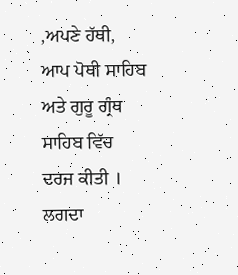,ਅਪਣੇ ਹੱਥੀ, ਆਪ ਪੋਥੀ ਸਾਹਿਬ ਅਤੇ ਗੁਰੂ ਗ੍ਰੰਥ ਸਾਹਿਬ ਵਿੱਚ ਦਰਜ ਕੀਤੀ । ਲਗਦਾ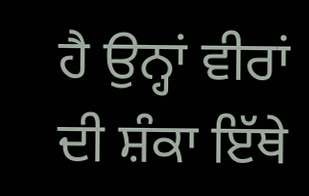ਹੈ ਉਨ੍ਹਾਂ ਵੀਰਾਂ ਦੀ ਸ਼ੰਕਾ ਇੱਥੇ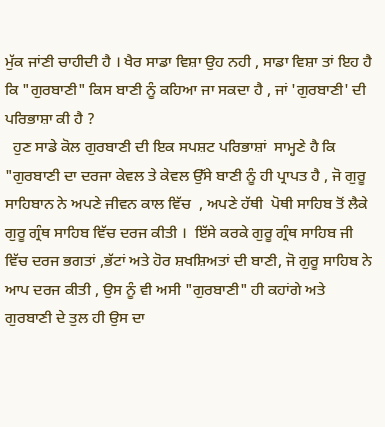ਮੁੱਕ ਜਾਂਣੀ ਚਾਹੀਦੀ ਹੈ । ਖੈਰ ਸਾਡਾ ਵਿਸ਼ਾ ਉਹ ਨਹੀ , ਸਾਡਾ ਵਿਸ਼ਾ ਤਾਂ ਇਹ ਹੈ ਕਿ "ਗੁਰਬਾਣੀ" ਕਿਸ ਬਾਣੀ ਨੂੰ ਕਹਿਆ ਜਾ ਸਕਦਾ ਹੈ , ਜਾਂ 'ਗੁਰਬਾਣੀ' ਦੀ ਪਰਿਭਾਸ਼ਾ ਕੀ ਹੈ ?
  ਹੁਣ ਸਾਡੇ ਕੋਲ ਗੁਰਬਾਣੀ ਦੀ ਇਕ ਸਪਸ਼ਟ ਪਰਿਭਾਸ਼ਾਂ  ਸਾਮ੍ਹਣੇ ਹੈ ਕਿ "ਗੁਰਬਾਣੀ ਦਾ ਦਰਜਾ ਕੇਵਲ ਤੇ ਕੇਵਲ ਉੱਸੇ ਬਾਣੀ ਨੂੰ ਹੀ ਪ੍ਰਾਪਤ ਹੈ , ਜੋ ਗੁਰੂ ਸਾਹਿਬਾਨ ਨੇ ਅਪਣੇ ਜੀਵਨ ਕਾਲ ਵਿੱਚ  , ਅਪਣੇ ਹੱਥੀ  ਪੋਥੀ ਸਾਹਿਬ ਤੋਂ ਲੈਕੇ ਗੁਰੂ ਗ੍ਰੰਥ ਸਾਹਿਬ ਵਿੱਚ ਦਰਜ ਕੀਤੀ ।  ਇੱਸੇ ਕਰਕੇ ਗੁਰੂ ਗ੍ਰੰਥ ਸਾਹਿਬ ਜੀ ਵਿੱਚ ਦਰਜ ਭਗਤਾਂ ,ਭੱਟਾਂ ਅਤੇ ਹੋਰ ਸ਼ਖਸ਼ਿਅਤਾਂ ਦੀ ਬਾਣੀ, ਜੋ ਗੁਰੂ ਸਾਹਿਬ ਨੇ ਆਪ ਦਰਜ ਕੀਤੀ , ਉਸ ਨੂੰ ਵੀ ਅਸੀ "ਗੁਰਬਾਣੀ" ਹੀ ਕਹਾਂਗੇ ਅਤੇ ਗੁਰਬਾਣੀ ਦੇ ਤੁਲ ਹੀ ਉਸ ਦਾ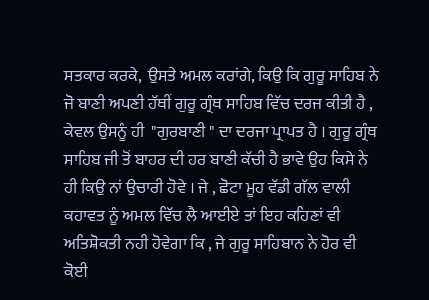ਸਤਕਾਰ ਕਰਕੇ,  ਉਸਤੇ ਅਮਲ ਕਰਾਂਗੇ, ਕਿਉ ਕਿ ਗੁਰੂ ਸਾਹਿਬ ਨੇ ਜੋ ਬਾਣੀ ਅਪਣੀ ਹੱਥੀਂ ਗੁਰੂ ਗ੍ਰੰਥ ਸਾਹਿਬ ਵਿੱਚ ਦਰਜ ਕੀਤੀ ਹੈ , ਕੇਵਲ ਉਸਨੂੰ ਹੀ  "ਗੁਰਬਾਣੀ " ਦਾ ਦਰਜਾ ਪ੍ਰਾਪਤ ਹੈ । ਗੁਰੂ ਗ੍ਰੰਥ ਸਾਹਿਬ ਜੀ ਤੋਂ ਬਾਹਰ ਦੀ ਹਰ ਬਾਣੀ ਕੱਚੀ ਹੈ ਭਾਵੇ ਉਹ ਕਿਸੇ ਨੇ ਹੀ ਕਿਉ ਨਾਂ ਉਚਾਰੀ ਹੋਵੇ । ਜੇ , ਛੋਟਾ ਮੂਹ ਵੱਡੀ ਗੱਲ ਵਾਲੀ ਕਹਾਵਤ ਨੂੰ ਅਮਲ ਵਿੱਚ ਲੈ ਆਈਏ ਤਾਂ ਇਹ ਕਹਿਣਾਂ ਵੀ ਅਤਿਸ਼ੋਕਤੀ ਨਹੀ ਹੋਵੇਗਾ ਕਿ , ਜੇ ਗੁਰੂ ਸਾਹਿਬਾਨ ਨੇ ਹੋਰ ਵੀ  ਕੋਈ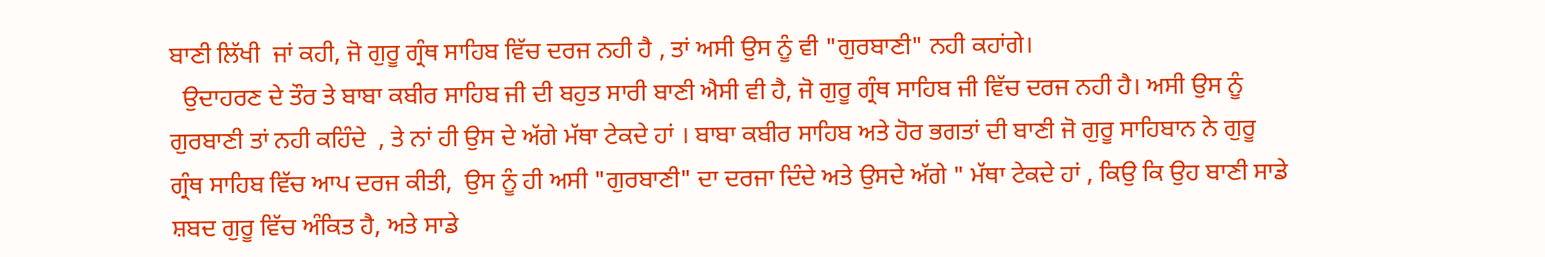ਬਾਣੀ ਲਿੱਖੀ  ਜਾਂ ਕਹੀ, ਜੋ ਗੁਰੂ ਗ੍ਰੰਥ ਸਾਹਿਬ ਵਿੱਚ ਦਰਜ ਨਹੀ ਹੈ , ਤਾਂ ਅਸੀ ਉਸ ਨੂੰ ਵੀ "ਗੁਰਬਾਣੀ" ਨਹੀ ਕਹਾਂਗੇ।
  ਉਦਾਹਰਣ ਦੇ ਤੌਰ ਤੇ ਬਾਬਾ ਕਬੀਰ ਸਾਹਿਬ ਜੀ ਦੀ ਬਹੁਤ ਸਾਰੀ ਬਾਣੀ ਐਸੀ ਵੀ ਹੈ, ਜੋ ਗੁਰੂ ਗ੍ਰੰਥ ਸਾਹਿਬ ਜੀ ਵਿੱਚ ਦਰਜ ਨਹੀ ਹੈ। ਅਸੀ ਉਸ ਨੂੰ  ਗੁਰਬਾਣੀ ਤਾਂ ਨਹੀ ਕਹਿੰਦੇ  , ਤੇ ਨਾਂ ਹੀ ਉਸ ਦੇ ਅੱਗੇ ਮੱਥਾ ਟੇਕਦੇ ਹਾਂ । ਬਾਬਾ ਕਬੀਰ ਸਾਹਿਬ ਅਤੇ ਹੋਰ ਭਗਤਾਂ ਦੀ ਬਾਣੀ ਜੋ ਗੁਰੂ ਸਾਹਿਬਾਨ ਨੇ ਗੁਰੂ ਗ੍ਰੰਥ ਸਾਹਿਬ ਵਿੱਚ ਆਪ ਦਰਜ ਕੀਤੀ,  ਉਸ ਨੂੰ ਹੀ ਅਸੀ "ਗੁਰਬਾਣੀ" ਦਾ ਦਰਜਾ ਦਿੰਦੇ ਅਤੇ ਉਸਦੇ ਅੱਗੇ " ਮੱਥਾ ਟੇਕਦੇ ਹਾਂ , ਕਿਉ ਕਿ ਉਹ ਬਾਣੀ ਸਾਡੇ ਸ਼ਬਦ ਗੁਰੂ ਵਿੱਚ ਅੰਕਿਤ ਹੈ, ਅਤੇ ਸਾਡੇ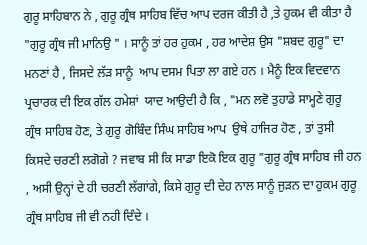ਗੁਰੂ ਸਾਹਿਬਾਨ ਨੇ , ਗੁਰੂ ਗ੍ਰੰਥ ਸਾਹਿਬ ਵਿੱਚ ਆਪ ਦਰਜ ਕੀਤੀ ਹੈ ,ਤੇ ਹੁਕਮ ਵੀ ਕੀਤਾ ਹੈ "ਗੁਰੂ ਗ੍ਰੰਥ ਜੀ ਮਾਨਿਉ " । ਸਾਨੂੰ ਤਾਂ ਹਰ ਹੁਕਮ , ਹਰ ਆਦੇਸ਼ ਉਸ "ਸ਼ਬਦ ਗੁਰੂ" ਦਾ ਮਨਣਾਂ ਹੈ , ਜਿਸਦੇ ਲੱੜ ਸਾਨੂੰ  ਆਪ ਦਸਮ ਪਿਤਾ ਲਾ ਗਏ ਹਨ । ਮੈਨੂੰ ਇਕ ਵਿਦਵਾਨ ਪ੍ਰਚਾਰਕ ਦੀ ਇਕ ਗੱਲ ਹਮੇਸ਼ਾਂ  ਯਾਦ ਆਉਦੀ ਹੈ ਕਿ , "ਮਨ ਲਵੋ ਤੁਹਾਡੇ ਸਾਮ੍ਹਣੇ ਗੁਰੂ ਗ੍ਰੰਥ ਸਾਹਿਬ ਹੋਣ, ਤੇ ਗੁਰੂ ਗੋਬਿੰਦ ਸਿੰਘ ਸਾਹਿਬ ਆਪ  ਉਥੇ ਹਾਜਿਰ ਹੋਣ , ਤਾਂ ਤੁਸੀ ਕਿਸਦੇ ਚਰਣੀ ਲਗੋਗੇ ? ਜਵਾਬ ਸੀ ਕਿ ਸਾਡਾ ਇਕੋ ਇਕ ਗੁਰੂ "ਗੁਰੂ ਗ੍ਰੰਥ ਸਾਹਿਬ ਜੀ ਹਨ , ਅਸੀ ਉਨ੍ਹਾਂ ਦੇ ਹੀ ਚਰਣੀ ਲੱਗਾਂਗੇ, ਕਿਸੇ ਗੁਰੂ ਦੀ ਦੇਹ ਨਾਲ ਸਾਨੂੰ ਜੁੜਨ ਦਾ ਹੁਕਮ ਗੁਰੂ ਗ੍ਰੰਥ ਸਾਹਿਬ ਜੀ ਵੀ ਨਹੀ ਦਿੰਦੇ ।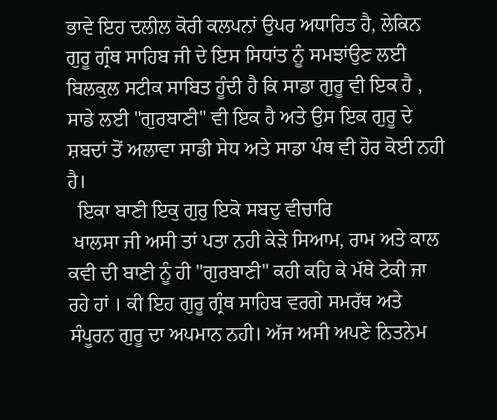ਭਾਵੇ ਇਹ ਦਲੀਲ ਕੋਰੀ ਕਲਪਨਾਂ ਉਪਰ ਅਧਾਰਿਤ ਹੈ, ਲੇਕਿਨ ਗੁਰੂ ਗ੍ਰੰਥ ਸਾਹਿਬ ਜੀ ਦੇ ਇਸ ਸਿਧਾਂਤ ਨੂੰ ਸਮਝਾਂਉਣ ਲਈ ਬਿਲਕੁਲ ਸਟੀਕ ਸਾਬਿਤ ਹੂੰਦੀ ਹੈ ਕਿ ਸਾਡਾ ਗੁਰੂ ਵੀ ਇਕ ਹੈ , ਸਾਡੇ ਲਈ "ਗੁਰਬਾਣੀ" ਵੀ ਇਕ ਹੈ ਅਤੇ ਉਸ ਇਕ ਗੁਰੂ ਦੇ ਸ਼ਬਦਾਂ ਤੋਂ ਅਲਾਵਾ ਸਾਡੀ ਸੇਧ ਅਤੇ ਸਾਡਾ ਪੰਥ ਵੀ ਹੋਰ ਕੋਈ ਨਹੀ ਹੈ।
  ਇਕਾ ਬਾਣੀ ਇਕੁ ਗੁਰੁ ਇਕੋ ਸਬਦੁ ਵੀਚਾਰਿ
 ਖਾਲਸਾ ਜੀ ਅਸੀ ਤਾਂ ਪਤਾ ਨਹੀ ਕੇੜੇ ਸਿਆਮ, ਰਾਮ ਅਤੇ ਕਾਲ ਕਵੀ ਦੀ ਬਾਣੀ ਨੂੰ ਹੀ "ਗੁਰਬਾਣੀ" ਕਹੀ ਕਹਿ ਕੇ ਮੱਥੇ ਟੇਕੀ ਜਾ ਰਹੇ ਹਾਂ । ਕੀ ਇਹ ਗੁਰੂ ਗ੍ਰੰਥ ਸਾਹਿਬ ਵਰਗੇ ਸਮਰੱਥ ਅਤੇ ਸੰਪੂਰਨ ਗੁਰੂ ਦਾ ਅਪਮਾਨ ਨਹੀ। ਅੱਜ ਅਸੀ ਅਪਣੇ ਨਿਤਨੇਮ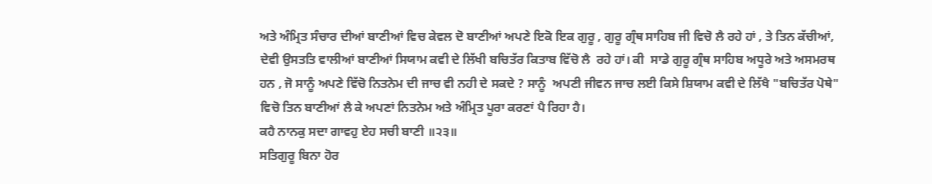ਅਤੇ ਅੰਮ੍ਰਿਤ ਸੰਚਾਰ ਦੀਆਂ ਬਾਣੀਆਂ ਵਿਚ ਕੇਵਲ ਦੋ ਬਾਣੀਆਂ ਅਪਣੇ ਇਕੋ ਇਕ ਗੁਰੂ , ਗੁਰੂ ਗ੍ਰੰਥ ਸਾਹਿਬ ਜੀ ਵਿਚੋ ਲੈ ਰਹੇ ਹਾਂ , ਤੇ ਤਿਨ ਕੱਚੀਆਂ,  ਦੇਵੀ ਉਸਤਤਿ ਵਾਲੀਆਂ ਬਾਣੀਆਂ ਸਿਯਾਮ ਕਵੀ ਦੇ ਲਿੱਖੀ ਬਚਿਤੱਰ ਕਿਤਾਬ ਵਿੱਚੋ ਲੈ  ਰਹੇ ਹਾਂ। ਕੀ  ਸਾਡੇ ਗੁਰੂ ਗ੍ਰੰਥ ਸਾਹਿਬ ਅਧੂਰੇ ਅਤੇ ਅਸਮਰਥ ਹਨ , ਜੋ ਸਾਨੂੰ ਅਪਣੇ ਵਿੱਚੋ ਨਿਤਨੇਮ ਦੀ ਜਾਚ ਵੀ ਨਹੀ ਦੇ ਸਕਦੇ ? ਸਾਨੂੰ  ਅਪਣੀ ਜੀਵਨ ਜਾਚ ਲਈ ਕਿਸੇ ਸ਼ਿਯਾਮ ਕਵੀ ਦੇ ਲਿੱਖੈ "ਬਚਿਤੱਰ ਪੋਥੇ" ਵਿਚੋ ਤਿਨ ਬਾਣੀਆਂ ਲੈ ਕੇ ਅਪਣਾਂ ਨਿਤਨੇਮ ਅਤੇ ਅੰਮ੍ਰਿਤ ਪੂਰਾ ਕਰਣਾਂ ਪੈ ਰਿਹਾ ਹੈ।
ਕਹੈ ਨਾਨਕੁ ਸਦਾ ਗਾਵਹੁ ਏਹ ਸਚੀ ਬਾਣੀ ॥੨੩॥
ਸਤਿਗੁਰੂ ਬਿਨਾ ਹੋਰ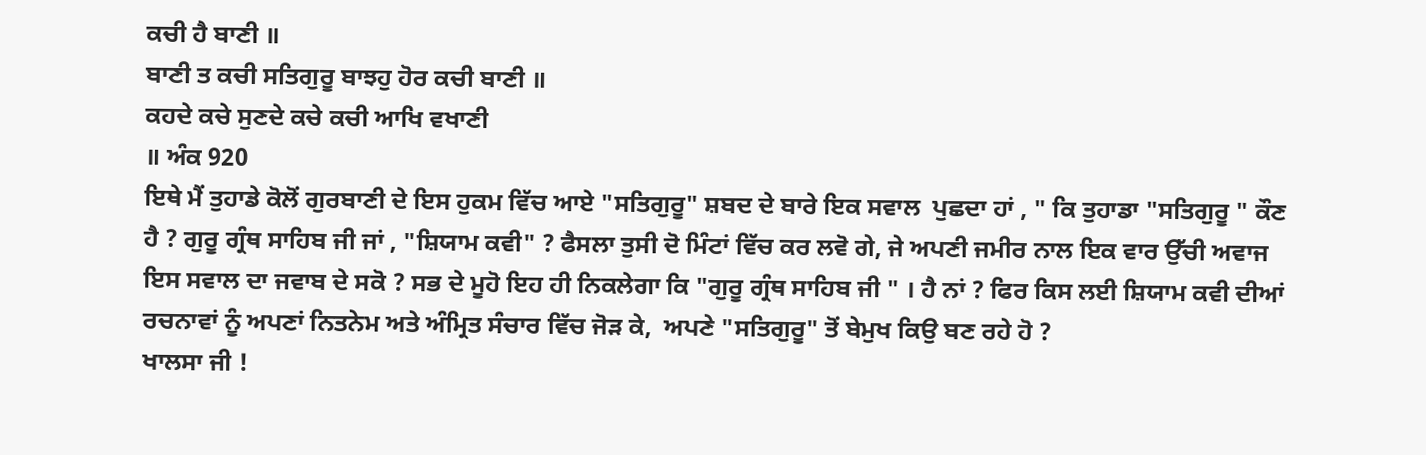ਕਚੀ ਹੈ ਬਾਣੀ ॥
ਬਾਣੀ ਤ ਕਚੀ ਸਤਿਗੁਰੂ ਬਾਝਹੁ ਹੋਰ ਕਚੀ ਬਾਣੀ ॥
ਕਹਦੇ ਕਚੇ ਸੁਣਦੇ ਕਚੇ ਕਚੀ ਆਖਿ ਵਖਾਣੀ
॥ ਅੰਕ 920
ਇਥੇ ਮੈਂ ਤੁਹਾਡੇ ਕੋਲੋਂ ਗੁਰਬਾਣੀ ਦੇ ਇਸ ਹੁਕਮ ਵਿੱਚ ਆਏ "ਸਤਿਗੁਰੂ" ਸ਼ਬਦ ਦੇ ਬਾਰੇ ਇਕ ਸਵਾਲ  ਪੁਛਦਾ ਹਾਂ , " ਕਿ ਤੁਹਾਡਾ "ਸਤਿਗੁਰੂ " ਕੌਣ ਹੈ ? ਗੁਰੂ ਗ੍ਰੰਥ ਸਾਹਿਬ ਜੀ ਜਾਂ , "ਸ਼ਿਯਾਮ ਕਵੀ" ? ਫੈਸਲਾ ਤੁਸੀ ਦੋ ਮਿੰਟਾਂ ਵਿੱਚ ਕਰ ਲਵੋ ਗੇ, ਜੇ ਅਪਣੀ ਜਮੀਰ ਨਾਲ ਇਕ ਵਾਰ ਉੱਚੀ ਅਵਾਜ ਇਸ ਸਵਾਲ ਦਾ ਜਵਾਬ ਦੇ ਸਕੋ ? ਸਭ ਦੇ ਮੂਹੋ ਇਹ ਹੀ ਨਿਕਲੇਗਾ ਕਿ "ਗੁਰੂ ਗ੍ਰੰਥ ਸਾਹਿਬ ਜੀ " । ਹੈ ਨਾਂ ? ਫਿਰ ਕਿਸ ਲਈ ਸ਼ਿਯਾਮ ਕਵੀ ਦੀਆਂ ਰਚਨਾਵਾਂ ਨੂੰ ਅਪਣਾਂ ਨਿਤਨੇਮ ਅਤੇ ਅੰਮ੍ਰਿਤ ਸੰਚਾਰ ਵਿੱਚ ਜੋੜ ਕੇ,  ਅਪਣੇ "ਸਤਿਗੁਰੂ" ਤੋਂ ਬੇਮੁਖ ਕਿਉ ਬਣ ਰਹੇ ਹੋ ?
ਖਾਲਸਾ ਜੀ !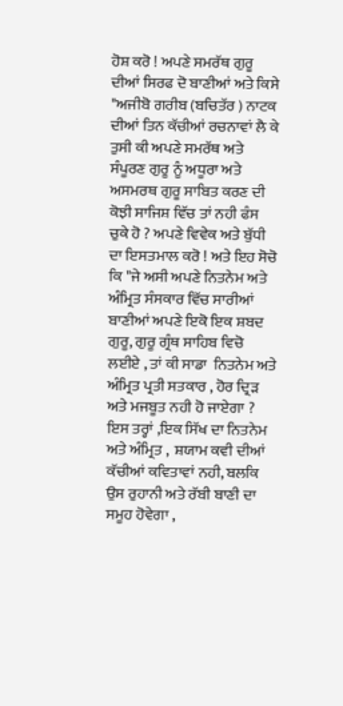ਹੋਸ਼ ਕਰੋ ! ਅਪਣੇ ਸਮਰੱਥ ਗੁਰੂ ਦੀਆਂ ਸਿਰਫ ਦੋ ਬਾਣੀਆਂ ਅਤੇ ਕਿਸੇ "ਅਜੀਬੋ ਗਰੀਬ (ਬਚਿਤੱਰ ) ਨਾਟਕ  ਦੀਆਂ ਤਿਨ ਕੱਚੀਆਂ ਰਚਨਾਵਾਂ ਲੈ ਕੇ ਤੁਸੀ ਕੀ ਅਪਣੇ ਸਮਰੱਥ ਅਤੇ ਸੰਪੂਰਣ ਗੁਰੂ ਨੂੰ ਅਧੂਰਾ ਅਤੇ ਅਸਮਰਥ ਗੁਰੂ ਸਾਬਿਤ ਕਰਣ ਦੀ ਕੋਝੀ ਸਾਜਿਸ਼ ਵਿੱਚ ਤਾਂ ਨਹੀ ਫੰਸ ਚੁਕੇ ਹੋ ? ਅਪਣੇ ਵਿਵੇਕ ਅਤੇ ਬੁੱਧੀ ਦਾ ਇਸਤਮਾਲ ਕਰੋ ! ਅਤੇ ਇਹ ਸੋਚੋ ਕਿ "ਜੇ ਅਸੀ ਅਪਣੇ ਨਿਤਨੇਮ ਅਤੇ ਅੰਮ੍ਰਿਤ ਸੰਸਕਾਰ ਵਿੱਚ ਸਾਰੀਆਂ ਬਾਣੀਆਂ ਅਪਣੇ ਇਕੋ ਇਕ ਸ਼ਬਦ ਗੁਰੂ, ਗੁਰੂ ਗ੍ਰੰਥ ਸਾਹਿਬ ਵਿਚੋ ਲਈਏ , ਤਾਂ ਕੀ ਸਾਡਾ  ਨਿਤਨੇਮ ਅਤੇ ਅੰਮ੍ਰਿਤ ਪ੍ਰਤੀ ਸਤਕਾਰ , ਹੋਰ ਦ੍ਰਿੜ ਅਤੇ ਮਜਬੂਤ ਨਹੀ ਹੋ ਜਾਏਗਾ ?   ਇਸ ਤਰ੍ਹਾਂ ,ਇਕ ਸਿੱਖ ਦਾ ਨਿਤਨੇਮ ਅਤੇ ਅੰਮ੍ਰਿਤ ,  ਸ਼ਯਾਮ ਕਵੀ ਦੀਆਂ ਕੱਚੀਆਂ ਕਵਿਤਾਵਾਂ ਨਹੀ, ਬਲਕਿ ਉਸ ਰੁਹਾਨੀ ਅਤੇ ਰੱਬੀ ਬਾਣੀ ਦਾ ਸਮੂਹ ਹੋਵੇਗਾ ,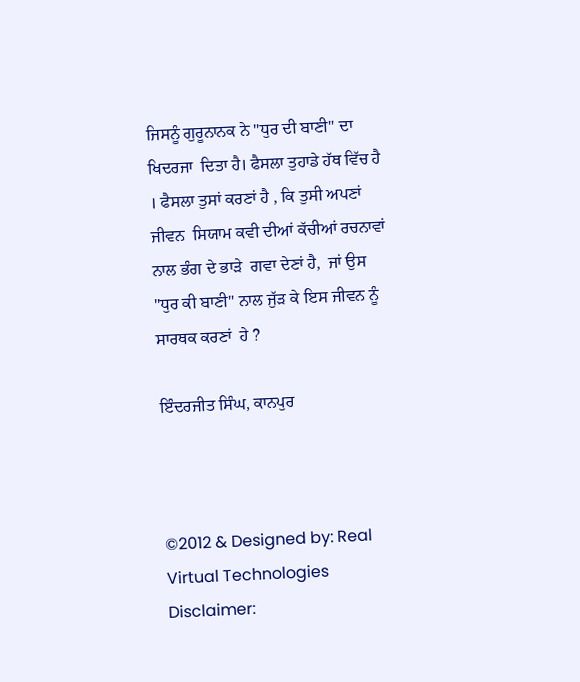ਜਿਸਨੂੰ ਗੁਰੂਨਾਨਕ ਨੇ "ਧੁਰ ਦੀ ਬਾਣੀ" ਦਾ ਖਿਦਰਜਾ  ਦਿਤਾ ਹੈ। ਫੈਸਲਾ ਤੁਹਾਡੇ ਹੱਥ ਵਿੱਚ ਹੈ । ਫੈਸਲਾ ਤੁਸਾਂ ਕਰਣਾਂ ਹੈ , ਕਿ ਤੁਸੀ ਅਪਣਾਂ ਜੀਵਨ  ਸਿਯਾਮ ਕਵੀ ਦੀਆਂ ਕੱਚੀਆਂ ਰਚਨਾਵਾਂ ਨਾਲ ਭੰਗ ਦੇ ਭਾੜੇ  ਗਵਾ ਦੇਣਾਂ ਹੈ,  ਜਾਂ ਉਸ "ਧੁਰ ਕੀ ਬਾਣੀ" ਨਾਲ ਜੁੱੜ ਕੇ ਇਸ ਜੀਵਨ ਨੂੰ ਸਾਰਥਕ ਕਰਣਾਂ  ਹੇ ?

ਇੰਦਰਜੀਤ ਸਿੰਘ, ਕਾਨਪੁਰ



©2012 & Designed by: Real Virtual Technologies
Disclaimer: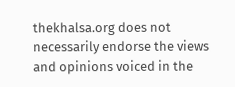thekhalsa.org does not necessarily endorse the views and opinions voiced in the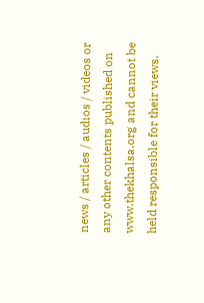news / articles / audios / videos or any other contents published on www.thekhalsa.org and cannot be held responsible for their views.